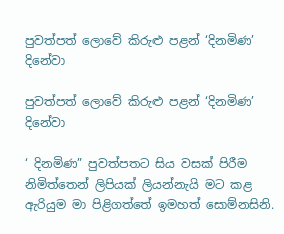පුවත්පත් ලොවේ කිරුළු පළන් ‘දිනමිණ’ දිනේවා

පුවත්පත් ලොවේ කිරුළු පළන් ‘දිනමිණ’ දිනේවා

‘ දිනමිණ” පුවත්පතට සිය වසක් පිරීම නිමිත්තෙන් ලිපියක් ලියන්නැයි මට කළ ඇරියුම මා පිළිගත්තේ ඉමහත් සොම්නසිනි.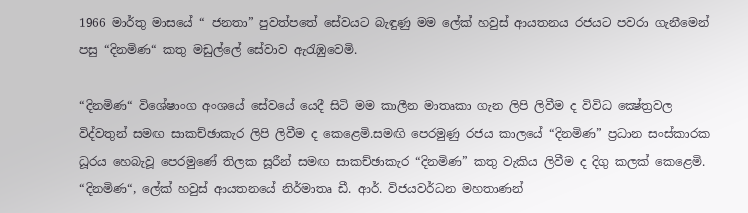1966 මාර්තු මාසයේ “ ජනතා” පුවත්පතේ සේවයට බැඳුණු මම ලේක් හවුස් ආයතනය රජයට පවරා ගැනීමෙන් පසු “දිනමිණ“ කතු මඩුල්ලේ සේවාව ඇරැඹුවෙමි.

“දිනමිණ“ විශේෂාංග අංශයේ සේවයේ යෙදී සිටි මම කාලීන මාතෘකා ගැන ලිපි ලිවීම ද විවිධ ක්‍ෂේත්‍රවල විද්වතුන් සමඟ සාකච්ඡාකැර ලිපි ලිවීම ද කෙළෙමි.සමඟි පෙරමුණු රජය කාලයේ “දිනමිණ” ප්‍රධාන සංස්කාරක ධූරය හෙබැවූ පෙරමුණේ තිලක සූරීන් සමඟ සාකච්ඡාකැර “දිනමිණ” කතු වැකිය ලිවීම ද දිගු කලක් කෙළෙමි. “දිනමිණ“, ලේක් හවුස් ආයතනයේ නිර්මාතෘ ඩී. ආර්. විජයවර්ධන මහතාණන්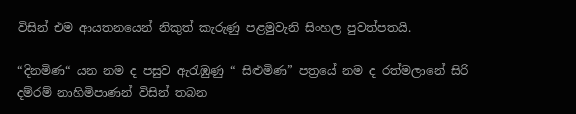විසින් එම ආයතනයෙන් නිකුත් කැරුණු පළමුවැනි සිංහල පුවත්පතයි.

“දිනමිණ“ යන නම ද පසුව ඇරැඹුණු “ සිළුමිණ” පත්‍රයේ නම ද රත්මලානේ සිරි දම්රම් නාහිමිපාණන් විසින් තබන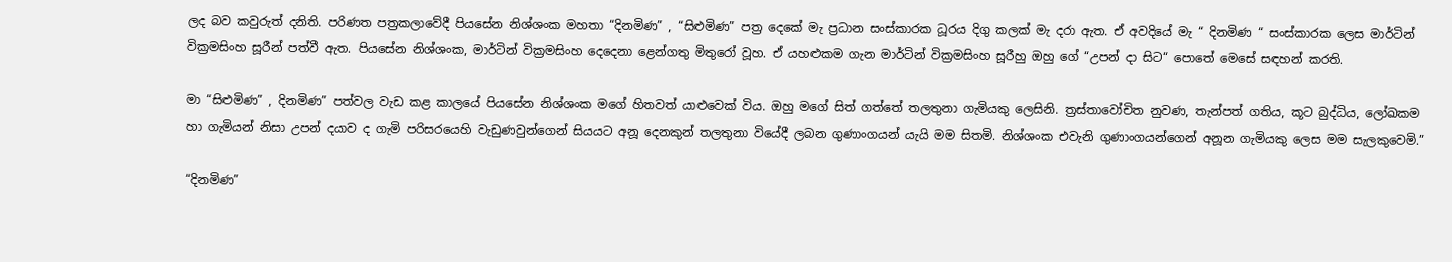ලද බව කවුරුත් දනිති. පරිණත පත්‍රකලාවේදී පියසේන නිශ්ශංක මහතා “දිනමිණ” , “සිළුමිණ” පත්‍ර දෙකේ මැ ප්‍රධාන සංස්කාරක ධූරය දිගු කලක් මැ දරා ඇත. ඒ අවදියේ මැ “ දිනමිණ “ සංස්කාරක ලෙස මාර්ටින් වික්‍රමසිංහ සූරීන් පත්වී ඇත. පියසේන නිශ්ශංක, මාර්ටින් වික්‍රමසිංහ දෙදෙනා ළෙන්ගතු මිතුරෝ වූහ. ඒ යහළුකම ගැන මාර්ටින් වික්‍රමසිංහ සූරීහු ඔහු ගේ “උපන් දා සිට“ පොතේ මෙසේ සඳහන් කරති.

මා “සිළුමිණ” , දිනමිණ” පත්වල වැඩ කළ කාලයේ පියසේන නිශ්ශංක මගේ හිතවත් යාළුවෙක් විය. ඔහු මගේ සිත් ගත්තේ තලතුනා ගැමියකු ලෙසිනි. ත්‍රස්තාවෝචිත නුවණ, තැන්පත් ගතිය, කූට බුද්ධිය, ලෝඛකම හා ගැමියන් නිසා උපන් දයාව ද ගැමි පරිසරයෙහි වැඩුණවුන්ගෙන් සියයට අනූ දෙනකුන් තලතුනා වියේදී ලබන ගුණාංගයන් යැයි මම සිතමි. නිශ්ශංක එවැනි ගුණාංගයන්ගෙන් අනූන ගැමියකු ලෙස මම සැලකුවෙමි.”

“දිනමිණ”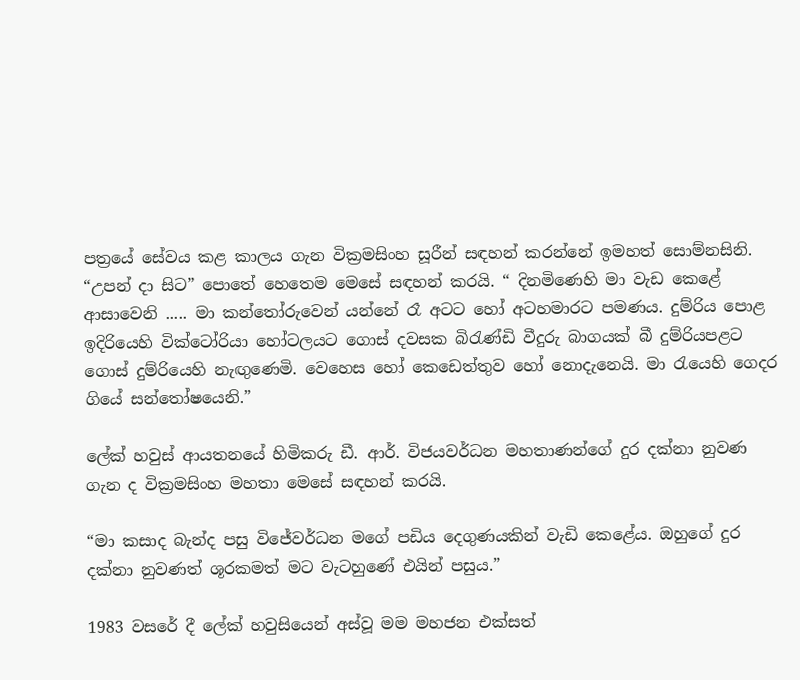පත්‍රයේ සේවය කළ කාලය ගැන වික්‍රමසිංහ සූරීන් සඳහන් කරන්නේ ඉමහත් සොම්නසිනි. “උපන් දා සිට” පොතේ හෙතෙම මෙසේ සඳහන් කරයි. “ දිනමිණෙහි මා වැඩ කෙළේ ආසාවෙනි ..... මා කන්තෝරුවෙන් යන්නේ රෑ අටට හෝ අටහමාරට පමණය. දුම්රිය පොළ ඉදිරියෙහි වික්ටෝරියා හෝටලයට ගොස් දවසක බිරැණ්ඩි වීදුරු බාගයක් බී දුම්රියපළට ගොස් දුම්රියෙහි නැඟුණෙමි. වෙහෙස හෝ කෙඩෙත්තුව හෝ නොදැනෙයි. මා රැයෙහි ගෙදර ගියේ සන්තෝෂයෙනි.”

ලේක් හවුස් ආයතනයේ හිමිකරු ඩී. ආර්. විජයවර්ධන මහතාණන්ගේ දුර දක්නා නුවණ ගැන ද වික්‍රමසිංහ මහතා මෙසේ සඳහන් කරයි.

“මා කසාද බැන්ද පසු විජේවර්ධන මගේ පඩිය දෙගුණයකින් වැඩි කෙළේය. ඔහුගේ දුර දක්නා නුවණත් ශූරකමත් මට වැටහුණේ එයින් පසුය.”

1983 වසරේ දී ලේක් හවුසියෙන් අස්වූ මම මහජන එක්සත්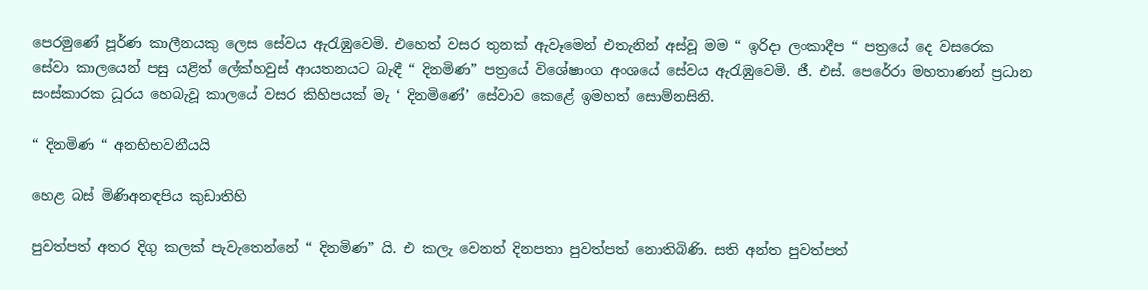පෙරමුණේ පූර්ණ කාලීනයකු ලෙස සේවය ඇරැඹුවෙමි. එහෙත් වසර තුනක් ඇවෑමෙන් එතැනින් අස්වූ මම “ ඉරිදා ලංකාදීප “ පත්‍රයේ දෙ වසරෙක සේවා කාලයෙන් පසු යළිත් ලේක්හවුස් ආයතනයට බැඳී “ දිනමිණ” පත්‍රයේ විශේෂාංග අංශයේ සේවය ඇරැඹුවෙමි. ජී. එස්. පෙරේරා මහතාණන් ප්‍රධාන සංස්කාරක ධූරය හෙබැවූ කාලයේ වසර කිහිපයක් මැ ‘ දිනමිණේ’ සේවාව කෙළේ ඉමහත් සොම්නසිනි.

“ දිනමිණ “ අනභිභවනීයයි

හෙළ බස් මිණිඅනඳපිය කුඩාතිහි

පුවත්පත් අතර දිගු කලක් පැවැතෙන්නේ “ දිනමිණ” යි. එ කලැ වෙනත් දිනපතා පුවත්පත් නොතිබිණි. සති අන්ත පුවත්පත්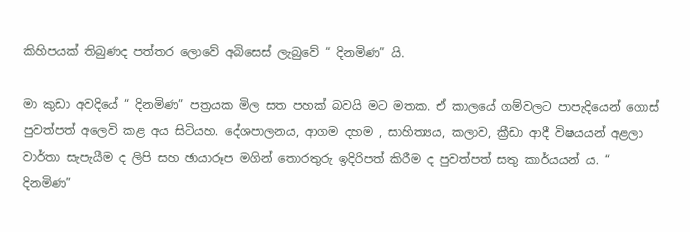කිහිපයක් තිබුණද පත්තර ලොවේ අබිසෙස් ලැබුවේ “ දිනමිණ” යි.

මා කුඩා අවදියේ “ දිනමිණ” පත්‍රයක මිල සත පහක් බවයි මට මතක. ඒ කාලයේ ගම්වලට පාපැදියෙන් ගොස් පුවත්පත් අලෙවි කළ අය සිටියහ. දේශපාලනය, ආගම දහම , සාහිත්‍යය, කලාව, ක්‍රීඩා ආදී විෂයයන් අළලා වාර්තා සැපැයීම ද ලිපි සහ ඡායාරූප මගින් තොරතුරු ඉදිරිපත් කිරීම ද පුවත්පත් සතු කාර්යයන් ය. “ දිනමිණ”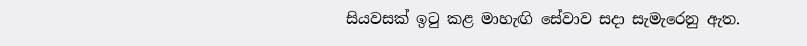සියවසක් ඉටු කළ මාහැඟි සේවාව සදා සැමැරෙනු ඇත.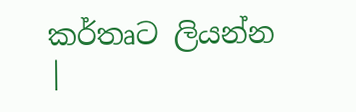කර්තෘට ලියන්න |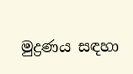මුද්‍රණය සඳහා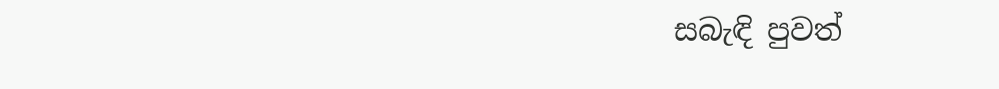සබැඳි පුවත්